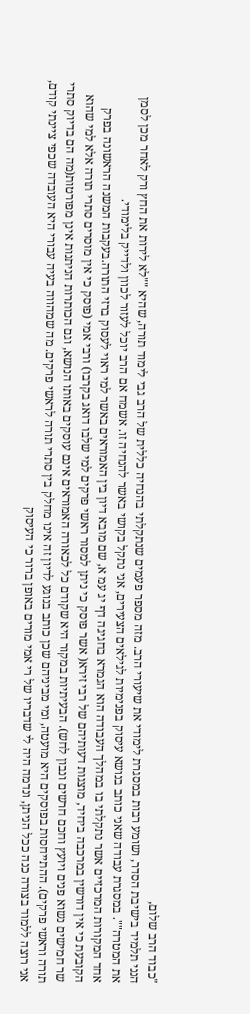"כבוד הרב שלום,
הנני תלמיד בישיבת הסדר, ושומע רבות במסגרת לימודי את שיעורי הרב. מזה מספר פעמים שנתקלתי בהנחיה כללית של הרב גבי לימוד תורה, שהיא ""לא לירות את החץ ורק לאחר מכן לסמן את המטרה"". במסגרת עבודה שאני כותב בנושא עיסוק בפנימיות לגילאים הצעירים, אני נתקל בקושי באשר להנחיה זו. אשמח אם הרב יוכל לעזור לכוון ולדייק בלימודי.
אחד המקורות המרכזיים אשר נתקלתי בו במהלך העבודה הוא הגמרא בחגיגה דף יג עמ א, שם מובא דיון בין האמוראים באשר למי ראוי לעסוק ברזי התורה.בעקבות המשנה הראשונה בפרק הקובעת כי אין דורשין במרכבה ביחיד, מוצגות דעותיהם של רבי זירא( אשר פוסק כי ניתן למסור ראשי פרקים למי שלבו דואג בקרבו) ורבי אמי (פוסק כי אין מוסרים סתרי תורה אלא למי שהוא שר חמישים נשוא פנים ויועץ וחכם חרשים ונבון לחש). הבעיתיות במקור היא שקודם כל לכאורה האמוראים אינם עוסקים באותו הנושא, וגם הכותרות הניתנות אינן מפורטות(מה הם בדיוק סתרי תורה וראשי פרקים). ההתייחסות בפוסקים היא מועטה, ומי מביניהם שכן כותב בנוגע לדיון זה אינו מחלק בין סתרי תורה לראשי פרקים. מה שמהווה בעיה עבורי היא העובדה שכפי ציינתי קודם, אני רוצה ללמוד בצורה כנה ככל הניתן, ונדמה היה לי שדבריו של רי אמי מורים באופן ברור כי העיסוק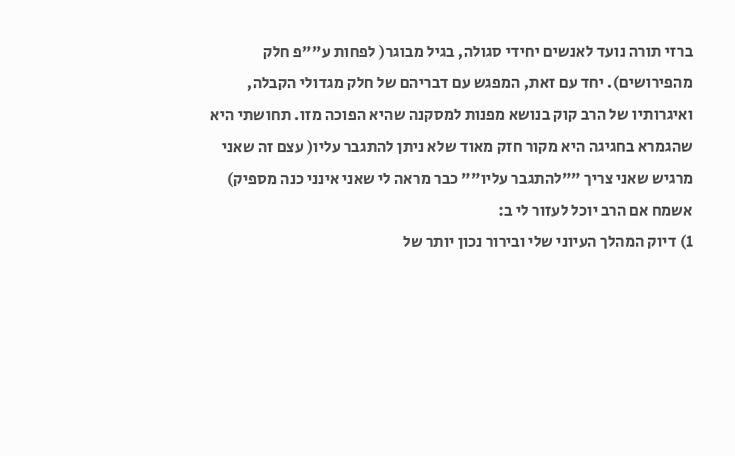ברזי תורה נועד לאנשים יחידי סגולה, בגיל מבוגר( לפחות ע""פ חלק מהפירושים). יחד עם זאת, המפגש עם דבריהם של חלק מגדולי הקבלה, ואיגרותיו של הרב קוק בנושא מפנות למסקנה שהיא הפוכה מזו. תחושתי היא שהגמרא בחגיגה היא מקור חזק מאוד שלא ניתן להתגבר עליו( עצם זה שאני מרגיש שאני צריך ""להתגבר עליו"" כבר מראה לי שאני אינני כנה מספיק)
אשמח אם הרב יוכל לעזור לי ב:
1) דיוק המהלך העיוני שלי ובירור נכון יותר של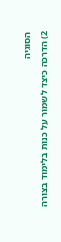הסוגיה
2) הדרכה כיצד לשמור על כנות בלימוד בצורה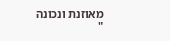מאוזנת ונכונה
"